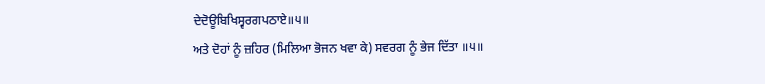ਦੇਦੋਊਬਿਖਿਸ੍ਵਰਗਪਠਾਏ॥੫॥
ਅਤੇ ਦੋਹਾਂ ਨੂੰ ਜ਼ਹਿਰ (ਮਿਲਿਆ ਭੋਜਨ ਖਵਾ ਕੇ) ਸਵਰਗ ਨੂੰ ਭੇਜ ਦਿੱਤਾ ॥੫॥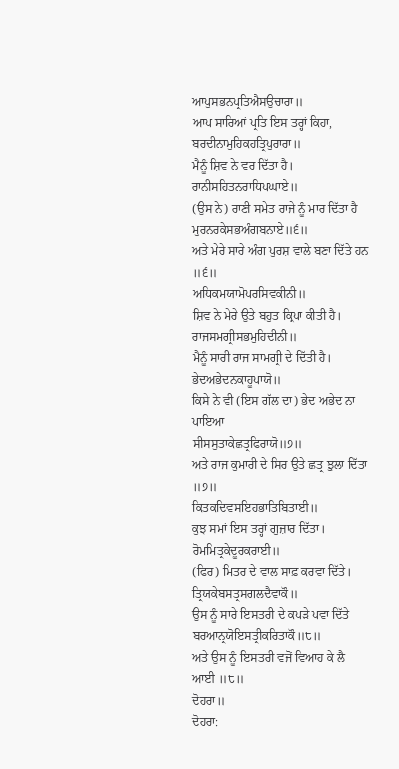ਆਪੁਸਭਨਪ੍ਰਤਿਐਸਉਚਾਰਾ॥
ਆਪ ਸਾਰਿਆਂ ਪ੍ਰਤਿ ਇਸ ਤਰ੍ਹਾਂ ਕਿਹਾ,
ਬਰਦੀਨਾਮੁਹਿਕਹਤ੍ਰਿਪੁਰਾਰਾ॥
ਮੈਨੂੰ ਸ਼ਿਵ ਨੇ ਵਰ ਦਿੱਤਾ ਹੈ।
ਰਾਨੀਸਹਿਤਨਰਾਧਿਪਘਾਏ॥
(ਉਸ ਨੇ) ਰਾਣੀ ਸਮੇਤ ਰਾਜੇ ਨੂੰ ਮਾਰ ਦਿੱਤਾ ਹੈ
ਮੁਰਨਰਕੇਸਭਅੰਗਬਨਾਏ॥੬॥
ਅਤੇ ਮੇਰੇ ਸਾਰੇ ਅੰਗ ਪੁਰਸ਼ ਵਾਲੇ ਬਣਾ ਦਿੱਤੇ ਹਨ ॥੬॥
ਅਧਿਕਮਯਾਮੋਪਰਸਿਵਕੀਨੀ॥
ਸ਼ਿਵ ਨੇ ਮੇਰੇ ਉਤੇ ਬਹੁਤ ਕ੍ਰਿਪਾ ਕੀਤੀ ਹੈ।
ਰਾਜਸਮਗ੍ਰੀਸਭਮੁਹਿਦੀਨੀ॥
ਮੈਨੂੰ ਸਾਰੀ ਰਾਜ ਸਾਮਗ੍ਰੀ ਦੇ ਦਿੱਤੀ ਹੈ।
ਭੇਦਅਭੇਦਨਕਾਹੂਪਾਯੋ॥
ਕਿਸੇ ਨੇ ਵੀ (ਇਸ ਗੱਲ ਦਾ) ਭੇਦ ਅਭੇਦ ਨਾ ਪਾਇਆ
ਸੀਸਸੁਤਾਕੇਛਤ੍ਰਫਿਰਾਯੋ॥੭॥
ਅਤੇ ਰਾਜ ਕੁਮਾਰੀ ਦੇ ਸਿਰ ਉਤੇ ਛਤ੍ਰ ਝੁਲਾ ਦਿੱਤਾ ॥੭॥
ਕਿਤਕਦਿਵਸਇਹਭਾਤਿਬਿਤਾਈ॥
ਕੁਝ ਸਮਾਂ ਇਸ ਤਰ੍ਹਾਂ ਗੁਜ਼ਾਰ ਦਿੱਤਾ।
ਰੋਮਮਿਤ੍ਰਕੇਦੂਰਕਰਾਈ॥
(ਫਿਰ) ਮਿਤਰ ਦੇ ਵਾਲ ਸਾਫ਼ ਕਰਵਾ ਦਿੱਤੇ।
ਤ੍ਰਿਯਕੇਬਸਤ੍ਰਸਗਲਦੈਵਾਕੌ॥
ਉਸ ਨੂੰ ਸਾਰੇ ਇਸਤਰੀ ਦੇ ਕਪੜੇ ਪਵਾ ਦਿੱਤੇ
ਬਰਆਨ੍ਰਯੋਇਸਤ੍ਰੀਕਰਿਤਾਕੌ॥੮॥
ਅਤੇ ਉਸ ਨੂੰ ਇਸਤਰੀ ਵਜੋਂ ਵਿਆਹ ਕੇ ਲੈ ਆਈ ॥੮॥
ਦੋਹਰਾ॥
ਦੋਹਰਾ: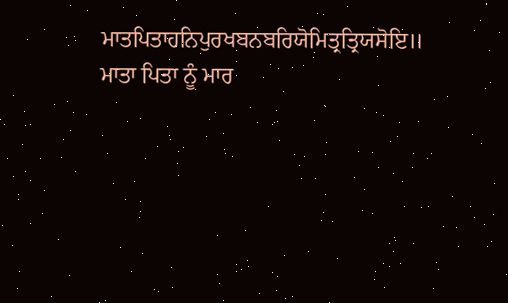ਮਾਤਪਿਤਾਹਨਿਪੁਰਖਬਨਬਰਿਯੋਮਿਤ੍ਰਤ੍ਰਿਯਸੋਇ॥
ਮਾਤਾ ਪਿਤਾ ਨੂੰ ਮਾਰ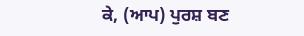ਕੇ, (ਆਪ) ਪੁਰਸ਼ ਬਣ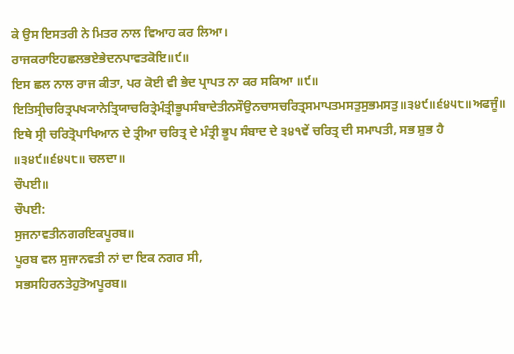ਕੇ ਉਸ ਇਸਤਰੀ ਨੇ ਮਿਤਰ ਨਾਲ ਵਿਆਹ ਕਰ ਲਿਆ।
ਰਾਜਕਰਾਇਹਛਲਭਏਭੇਦਨਪਾਵਤਕੋਇ॥੯॥
ਇਸ ਛਲ ਨਾਲ ਰਾਜ ਕੀਤਾ, ਪਰ ਕੋਈ ਵੀ ਭੇਦ ਪ੍ਰਾਪਤ ਨਾ ਕਰ ਸਕਿਆ ॥੯॥
ਇਤਿਸ੍ਰੀਚਰਿਤ੍ਰਪਖ੍ਯਾਨੇਤ੍ਰਿਯਾਚਰਿਤ੍ਰੇਮੰਤ੍ਰੀਭੂਪਸੰਬਾਦੇਤੀਨਸੌਉਨਚਾਸਚਰਿਤ੍ਰਸਮਾਪਤਮਸਤੁਸੁਭਮਸਤੁ॥੩੪੯॥੬੪੫੮॥ਅਫਜੂੰ॥
ਇਥੇ ਸ੍ਰੀ ਚਰਿਤ੍ਰੋਪਾਖਿਆਨ ਦੇ ਤ੍ਰੀਆ ਚਰਿਤ੍ਰ ਦੇ ਮੰਤ੍ਰੀ ਭੂਪ ਸੰਬਾਦ ਦੇ ੩੪੧ਵੇਂ ਚਰਿਤ੍ਰ ਦੀ ਸਮਾਪਤੀ, ਸਭ ਸ਼ੁਭ ਹੈ ॥੩੪੯॥੬੪੫੮॥ ਚਲਦਾ॥
ਚੌਪਈ॥
ਚੌਪਈ:
ਸੁਜਨਾਵਤੀਨਗਰਇਕਪੂਰਬ॥
ਪੂਰਬ ਵਲ ਸੁਜਾਨਵਤੀ ਨਾਂ ਦਾ ਇਕ ਨਗਰ ਸੀ,
ਸਭਸਹਿਰਨਤੇਹੁਤੋਅਪੂਰਬ॥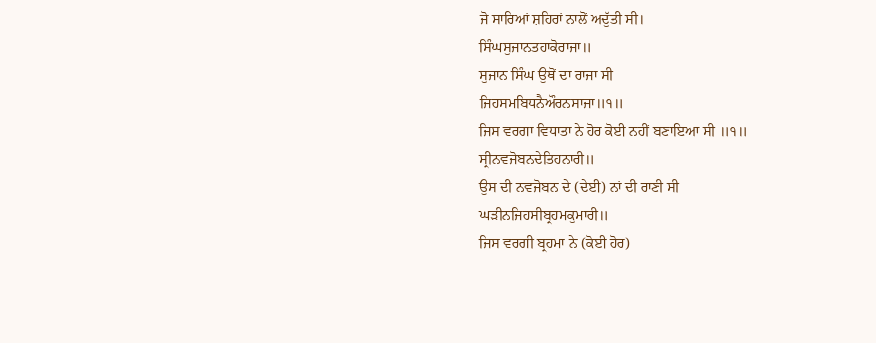ਜੋ ਸਾਰਿਆਂ ਸ਼ਹਿਰਾਂ ਨਾਲੋਂ ਅਦੁੱਤੀ ਸੀ।
ਸਿੰਘਸੁਜਾਨਤਹਾਕੋਰਾਜਾ॥
ਸੁਜਾਨ ਸਿੰਘ ਉਥੋਂ ਦਾ ਰਾਜਾ ਸੀ
ਜਿਹਸਮਬਿਧਨੈਔਰਨਸਾਜਾ॥੧॥
ਜਿਸ ਵਰਗਾ ਵਿਧਾਤਾ ਨੇ ਹੋਰ ਕੋਈ ਨਹੀਂ ਬਣਾਇਆ ਸੀ ॥੧॥
ਸ੍ਰੀਨਵਜੋਬਨਦੇਤਿਹਨਾਰੀ॥
ਉਸ ਦੀ ਨਵਜੋਬਨ ਦੇ (ਦੇਈ) ਨਾਂ ਦੀ ਰਾਣੀ ਸੀ
ਘੜੀਨਜਿਹਸੀਬ੍ਰਹਮਕੁਮਾਰੀ॥
ਜਿਸ ਵਰਗੀ ਬ੍ਰਹਮਾ ਨੇ (ਕੋਈ ਹੋਰ)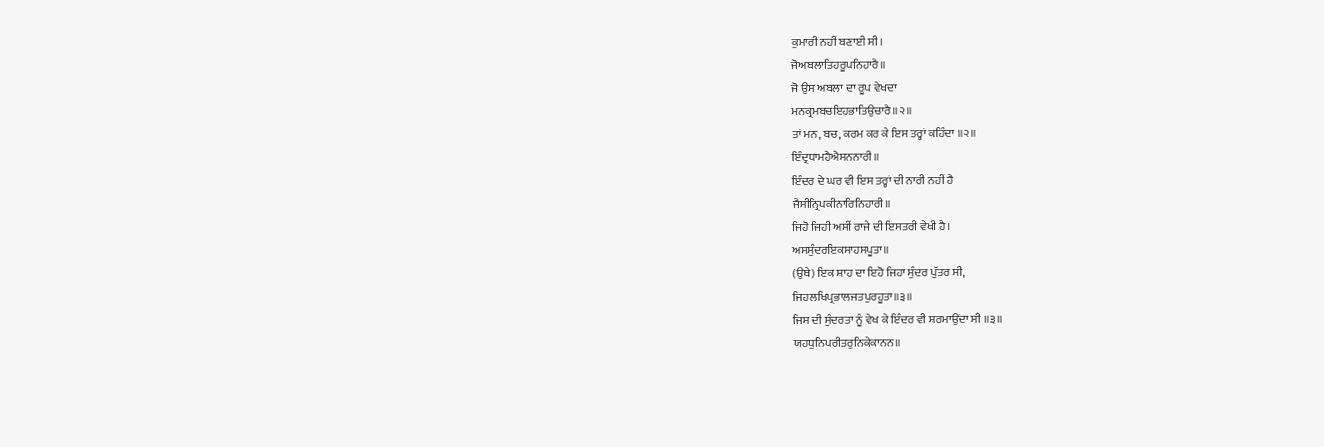ਕੁਮਾਰੀ ਨਹੀਂ ਬਣਾਈ ਸੀ।
ਜੋਅਬਲਾਤਿਹਰੂਪਨਿਹਾਰੈ॥
ਜੋ ਉਸ ਅਬਲਾ ਦਾ ਰੂਪ ਵੇਖਦਾ
ਮਨਕ੍ਰਮਬਚਇਹਭਾਤਿਉਚਾਰੈ॥੨॥
ਤਾਂ ਮਨ, ਬਚ, ਕਰਮ ਕਰ ਕੇ ਇਸ ਤਰ੍ਹਾਂ ਕਹਿੰਦਾ ॥੨॥
ਇੰਦ੍ਰਧਾਮਹੈਐਸਨਨਾਰੀ॥
ਇੰਦਰ ਦੇ ਘਰ ਵੀ ਇਸ ਤਰ੍ਹਾਂ ਦੀ ਨਾਰੀ ਨਹੀਂ ਹੈ
ਜੈਸੀਨ੍ਰਿਪਕੀਨਾਰਿਨਿਹਾਰੀ॥
ਜਿਹੋ ਜਿਹੀ ਅਸੀਂ ਰਾਜੇ ਦੀ ਇਸਤਰੀ ਵੇਖੀ ਹੈ।
ਅਸਸੁੰਦਰਇਕਸਾਹਸਪੂਤਾ॥
(ਉਥੇ) ਇਕ ਸ਼ਾਹ ਦਾ ਇਹੋ ਜਿਹਾ ਸੁੰਦਰ ਪੁੱਤਰ ਸੀ,
ਜਿਹਲਖਿਪ੍ਰਭਾਲਜਤਪੁਰਹੂਤਾ॥੩॥
ਜਿਸ ਦੀ ਸੁੰਦਰਤਾ ਨੂੰ ਵੇਖ ਕੇ ਇੰਦਰ ਵੀ ਸ਼ਰਮਾਉਂਦਾ ਸੀ ॥੩॥
ਯਹਧੁਨਿਪਰੀਤਰੁਨਿਕੇਕਾਨਨ॥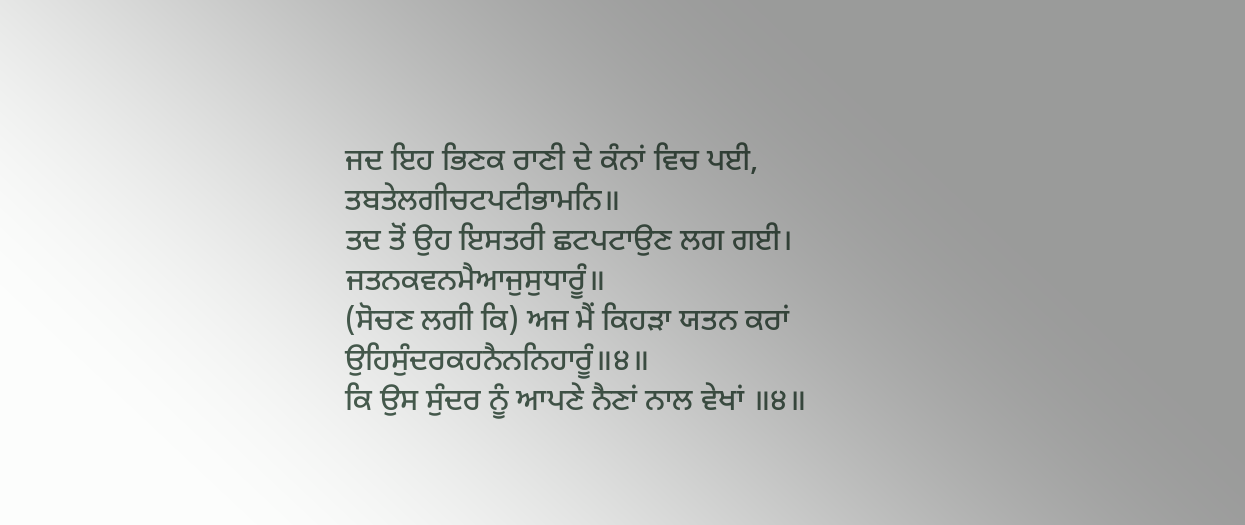ਜਦ ਇਹ ਭਿਣਕ ਰਾਣੀ ਦੇ ਕੰਨਾਂ ਵਿਚ ਪਈ,
ਤਬਤੇਲਗੀਚਟਪਟੀਭਾਮਨਿ॥
ਤਦ ਤੋਂ ਉਹ ਇਸਤਰੀ ਛਟਪਟਾਉਣ ਲਗ ਗਈ।
ਜਤਨਕਵਨਮੈਆਜੁਸੁਧਾਰੂੰ॥
(ਸੋਚਣ ਲਗੀ ਕਿ) ਅਜ ਮੈਂ ਕਿਹੜਾ ਯਤਨ ਕਰਾਂ
ਉਹਿਸੁੰਦਰਕਹਨੈਨਨਿਹਾਰੂੰ॥੪॥
ਕਿ ਉਸ ਸੁੰਦਰ ਨੂੰ ਆਪਣੇ ਨੈਣਾਂ ਨਾਲ ਵੇਖਾਂ ॥੪॥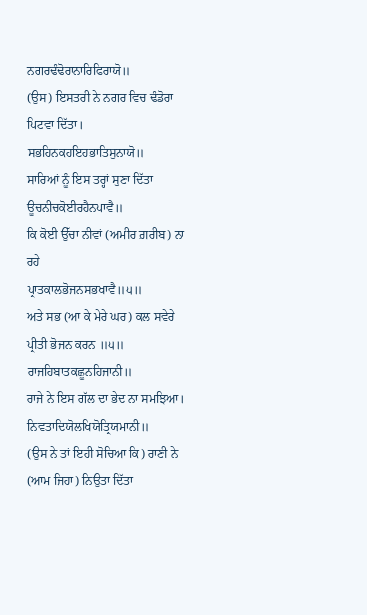ਨਗਰਢੰਢੋਰਾਨਾਰਿਫਿਰਾਯੋ॥
(ਉਸ) ਇਸਤਰੀ ਨੇ ਨਗਰ ਵਿਚ ਢੰਡੋਰਾ ਪਿਟਵਾ ਦਿੱਤਾ।
ਸਭਹਿਨਕਹਇਹਭਾਤਿਸੁਨਾਯੋ॥
ਸਾਰਿਆਂ ਨੂੰ ਇਸ ਤਰ੍ਹਾਂ ਸੁਣਾ ਦਿੱਤਾ
ਊਚਨੀਚਕੋਈਰਹੈਨਪਾਵੈ॥
ਕਿ ਕੋਈ ਉੱਚਾ ਨੀਵਾਂ (ਅਮੀਰ ਗ਼ਰੀਬ) ਨਾ ਰਹੇ
ਪ੍ਰਾਤਕਾਲਭੋਜਨਸਭਖਾਵੈ॥੫॥
ਅਤੇ ਸਭ (ਆ ਕੇ ਮੇਰੇ ਘਰ) ਕਲ ਸਵੇਰੇ ਪ੍ਰੀਤੀ ਭੋਜਨ ਕਰਨ ॥੫॥
ਰਾਜਹਿਬਾਤਕਛੂਨਹਿਜਾਨੀ॥
ਰਾਜੇ ਨੇ ਇਸ ਗੱਲ ਦਾ ਭੇਦ ਨਾ ਸਮਝਿਆ।
ਨਿਵਤਾਦਿਯੋਲਖਿਯੋਤ੍ਰਿਯਮਾਨੀ॥
(ਉਸ ਨੇ ਤਾਂ ਇਹੀ ਸੋਚਿਆ ਕਿ) ਰਾਣੀ ਨੇ (ਆਮ ਜਿਹਾ) ਨਿਉਤਾ ਦਿੱਤਾ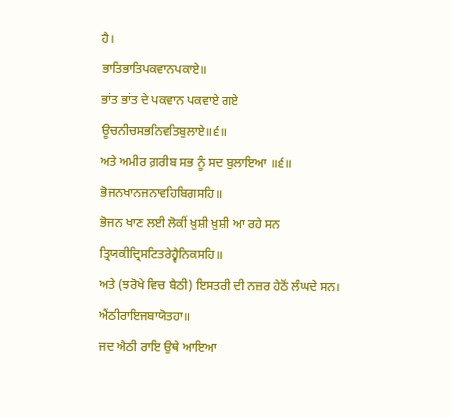ਹੈ।
ਭਾਤਿਭਾਤਿਪਕਵਾਨਪਕਾਏ॥
ਭਾਂਤ ਭਾਂਤ ਦੇ ਪਕਵਾਨ ਪਕਵਾਏ ਗਏ
ਊਚਨੀਚਸਭਨਿਵਤਿਬੁਲਾਏ॥੬॥
ਅਤੇ ਅਮੀਰ ਗ਼ਰੀਬ ਸਭ ਨੂੰ ਸਦ ਬੁਲਾਇਆ ॥੬॥
ਭੋਜਨਖਾਨਜਨਾਵਹਿਬਿਗਸਹਿ॥
ਭੋਜਨ ਖਾਣ ਲਈ ਲੋਕੀਂ ਖ਼ੁਸ਼ੀ ਖ਼ੁਸ਼ੀ ਆ ਰਹੇ ਸਨ
ਤ੍ਰਿਯਕੀਦ੍ਰਿਸਟਿਤਰੇਹ੍ਵੈਨਿਕਸਹਿ॥
ਅਤੇ (ਝਰੋਖੇ ਵਿਚ ਬੈਠੀ) ਇਸਤਰੀ ਦੀ ਨਜ਼ਰ ਹੇਠੋਂ ਲੰਘਦੇ ਸਨ।
ਐਂਠੀਰਾਇਜਬਾਯੋਤਹਾ॥
ਜਦ ਐਠੀ ਰਾਇ ਉਥੇ ਆਇਆ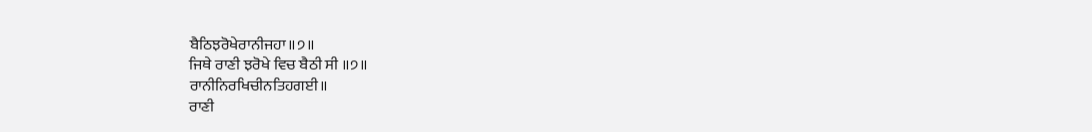ਬੈਠਿਝਰੋਖੇਰਾਨੀਜਹਾ॥੭॥
ਜਿਥੇ ਰਾਣੀ ਝਰੋਖੇ ਵਿਚ ਬੈਠੀ ਸੀ ॥੭॥
ਰਾਨੀਨਿਰਖਿਚੀਨਤਿਹਗਈ॥
ਰਾਣੀ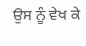ਉਸ ਨੂੰ ਵੇਖ ਕੇ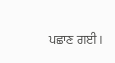ਪਛਾਣ ਗਈ।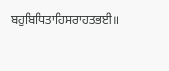ਬਹੁਬਿਧਿਤਾਹਿਸਰਾਹਤਭਈ॥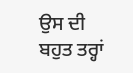ਉਸ ਦੀ ਬਹੁਤ ਤਰ੍ਹਾਂ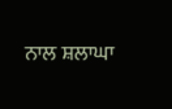ਨਾਲ ਸ਼ਲਾਘਾ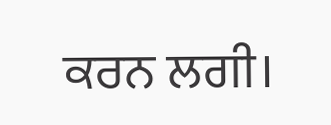ਕਰਨ ਲਗੀ।